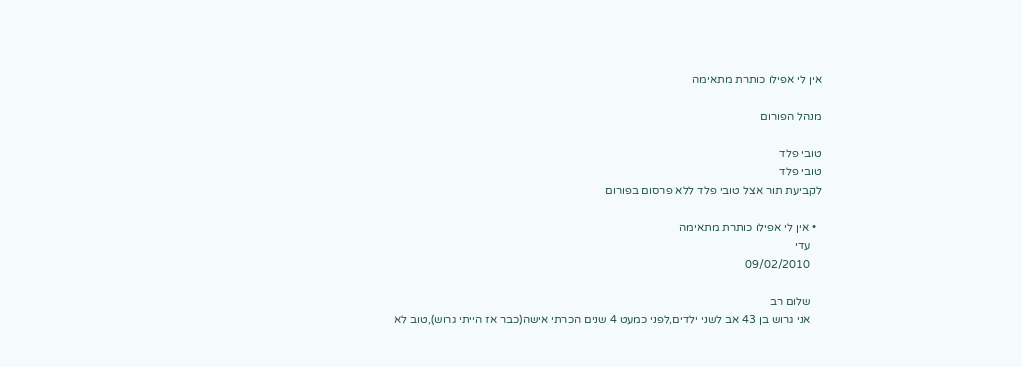אין לי אפילו כותרת מתאימה

מנהל הפורום

טובי פלד
טובי פלד
לקביעת תור אצל טובי פלד ללא פרסום בפורום

  • אין לי אפילו כותרת מתאימה
    עדי
    09/02/2010

    שלום רב
    אני גרוש בן 43 אב לשני ילדים,לפני כמעט 4 שנים הכרתי אישה(כבר אז הייתי גרוש),טוב לא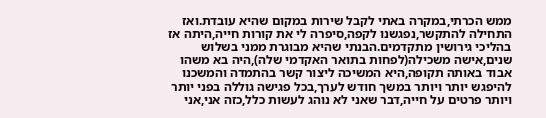ממש הכרתי,במקרה באתי לקבל שירות במקום שהיא עובדת.ואז התחילה להתקשר,נפגשנו לקפה,סיפרה לי את קורות חייה,היתה אז בהליכי גירושין מתקדמים.הבנתי שהיא מבוגרת ממני בשלוש שנים,אישה משכילה(לפחות בתואר האקדמי שלה),היה בא משהו אבוד באותה תקופה,היא המשיכה ליצור קשר בהתמדה והמשכנו להיפגש יותר ויותר במשך חודש לערך,בכל פגישה גוללה בפני יותר ויותר פרטים על חייה,דבר שאני לא נוהג לעשות כלל,כזה אני,אני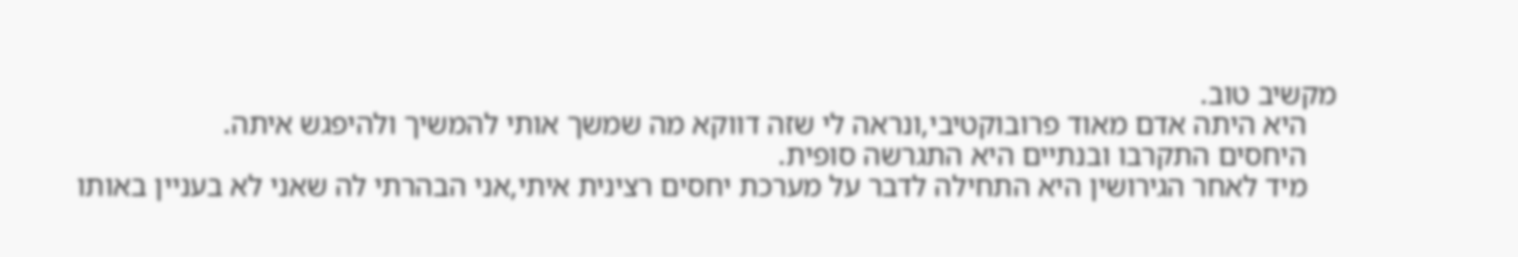מקשיב טוב.
    היא היתה אדם מאוד פרובוקטיבי,ונראה לי שזה דווקא מה שמשך אותי להמשיך ולהיפגש איתה.
    היחסים התקרבו ובנתיים היא התגרשה סופית.
    מיד לאחר הגירושין היא התחילה לדבר על מערכת יחסים רצינית איתי,אני הבהרתי לה שאני לא בעניין באותו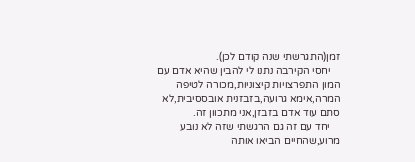זמן(התגרשתי שנה קודם לכן).
    יחסי הקירבה נתנו לי להבין שהיא אדם עם המון התפרצויות קיצוניות,מכורה לטיפה המרה,אימא גרועה,בזבזנית אובססיבית,לא סתם עוד אדם בזבזן,אני מתכוון זה.
    יחד עם זה גם הרגשתי שזה לא נובע מרוע,שהחיים הביאו אותה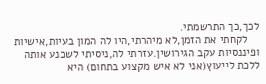לכך,כך התרשמתי.
    לקחתי את הזמן,לא מיהרתי,היו לה המון בעיות,אישיות ופיננסיות עקב הגירושין.עזרתי לה,ניסיתי לשכנע אותה ללכת לייעוץ(אני לא איש מקצוע בתחום) היא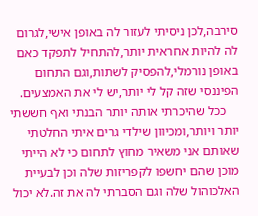סירבה,לכן ניסיתי לעזור לה באופן אישי,לגרום לה להיות אחראית יותר,להתחיל לתפקד כאם באופן נורמלי,להפסיק לשתות,וגם התחום הפיננסי שזה קל לי יותר,יש לי את האמצעים.
    ככל שהיכרתי אותה יותר הבנתי ואף חששתי יותר ויותר,ומכיוון שילדי גרים איתי החלטתי שאותם אני משאיר מחוץ לתחום כי לא הייתי מוכן שהם יחשפו לקפריזות שלה וכן לבעיית האלכוהול שלה וגם הסברתי לה את זה.לא יכול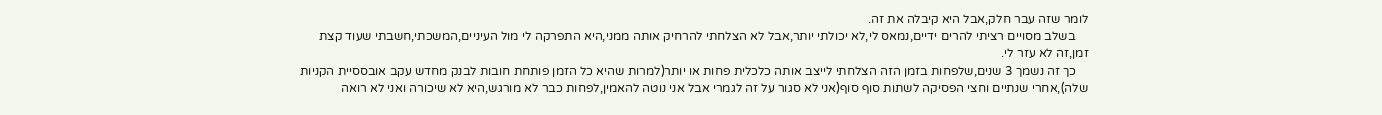לומר שזה עבר חלק,אבל היא קיבלה את זה.
    בשלב מסויים רציתי להרים ידיים,נמאס לי,לא יכולתי יותר,אבל לא הצלחתי להרחיק אותה ממני,היא התפרקה לי מול העיניים,המשכתי,חשבתי שעוד קצת זמן,זה לא עזר לי.
    כך זה נשמך 3 שנים,שלפחות בזמן הזה הצלחתי לייצב אותה כלכלית פחות או יותר(למרות שהיא כל הזמן פותחת חובות לבנק מחדש עקב אובססיית הקניות שלה),אחרי שנתיים וחצי הפסיקה לשתות סוף סוף(אני לא סגור על זה לגמרי אבל אני נוטה להאמין,לפחות כבר לא מורגש,היא לא שיכורה ואני לא רואה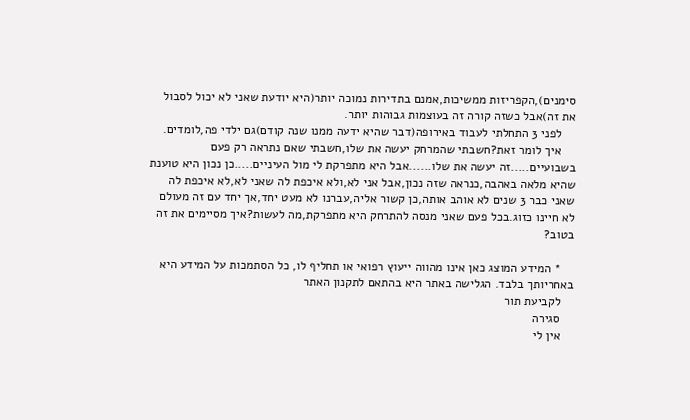סימנים),הקפריזות ממשיכות,אמנם בתדירות נמוכה יותר(היא יודעת שאני לא יכול לסבול את זה)אבל כשזה קורה זה בעוצמות גבוהות יותר.
    לפני 3 התחלתי לעבוד באירופה(דבר שהיא ידעה ממנו שנה קודם)גם ילדי פה,לומדים.
    איך לומר זאת?חשבתי שהמרחק יעשה את שלו,חשבתי שאם נתראה רק פעם בשבועיים.....זה יעשה את שלו......אבל היא מתפרקת לי מול העיניים.....כן נכון היא טוענת שהיא מלאה באהבה,כנראה שזה נכון,אבל אני לא,ולא איכפת לה שאני לא,לא איכפת לה שאני כבר 3 שנים לא אוהב אותה,כן קשור אליה,עברנו לא מעט יחד,אך יחד עם זה מעולם לא חיינו כזוג.בכל פעם שאני מנסה להתרחק היא מתפרקת,מה לעשות?איך מסיימים את זה בטוב?

    * המידע המוצג כאן אינו מהווה ייעוץ רפואי או תחליף לו, כל הסתמכות על המידע היא באחריותך בלבד. הגלישה באתר היא בהתאם לתקנון האתר
    לקביעת תור
    סגירה
    אין לי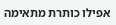אפילו כותרת מתאימה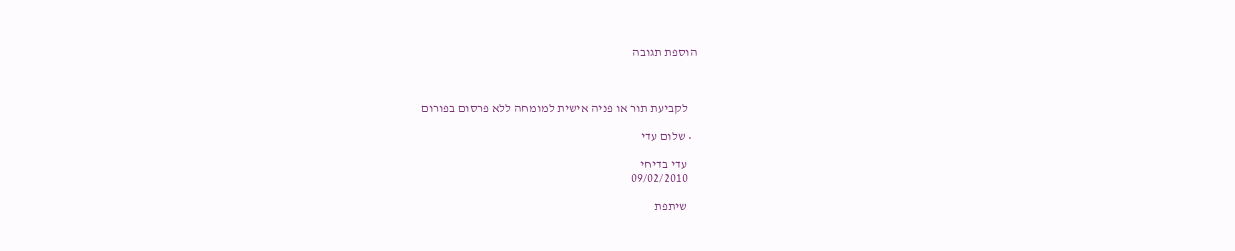הוספת תגובה



    לקביעת תור או פניה אישית למומחה ללא פרסום בפורום

  • שלום עדי

    עדי בדיחי
    09/02/2010

    שיתפת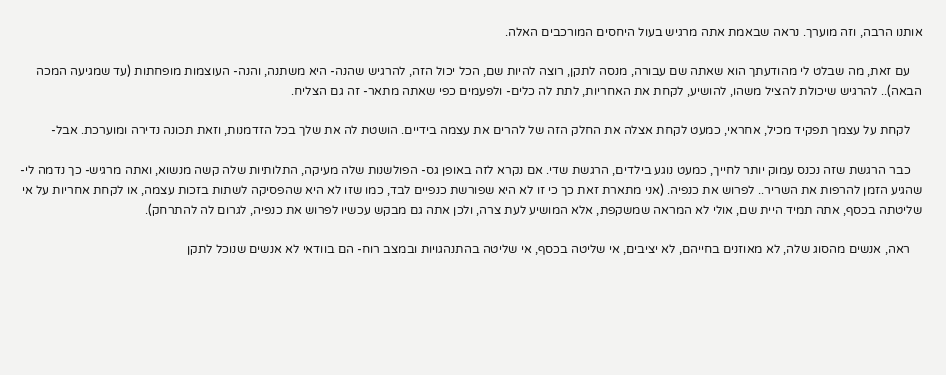אותנו הרבה, וזה מוערך. נראה שבאמת אתה מרגיש בעול היחסים המורכבים האלה.

    עם זאת, מה שבלט לי מהודעתך הוא שאתה שם עבורה, מנסה לתקן, רוצה להיות שם, הכל יכול הזה, להרגיש שהנה- היא משתנה, והנה- העוצמות מופחתות (עד שמגיעה המכה הבאה).. להרגיש שיכולת להציל משהו, להושיע, לקחת את האחריות, לתת לה כלים- ולפעמים כפי שאתה מתאר- זה גם הצליח.

    לקחת על עצמך תפקיד מכיל, אחראי, כמעט לקחת אצלה את החלק הזה של להרים את עצמה בידיים. הושטת לה את שלך בכל הזדמנות, וזאת תכונה נדירה ומוערכת. אבל-

    כבר הרגשת שזה נכנס עמוק יותר לחייך, כמעט נוגע בילדים, הרגשת שדי. אם נקרא לזה באופן גס- הפולשנות שלה מעיקה, התלותיות שלה קשה מנשוא, ואתה מרגיש- כך נדמה לי- שהגיע הזמן להרפות את השריר.. לפרוש את כנפיה. (אני מתארת זאת כך כי זו לא היא שפורשת כנפיים לבד, כמו שזו לא היא שהפסיקה לשתות בזכות עצמה, או לקחת אחריות על אי שליטתה בכסף, אתה תמיד היית שם, אולי לא המראה שמשקפת, אלא המושיע לעת צרה, ולכן אתה גם מבקש עכשיו לפרוש את כנפיה, לגרום לה להתרחק).

    ראה, אנשים מהסוג שלה, לא מאוזנים בחייהם, לא יציבים, אי שליטה בכסף, אי שליטה בהתנהגויות ובמצב רוח- הם בוודאי לא אנשים שנוכל לתקן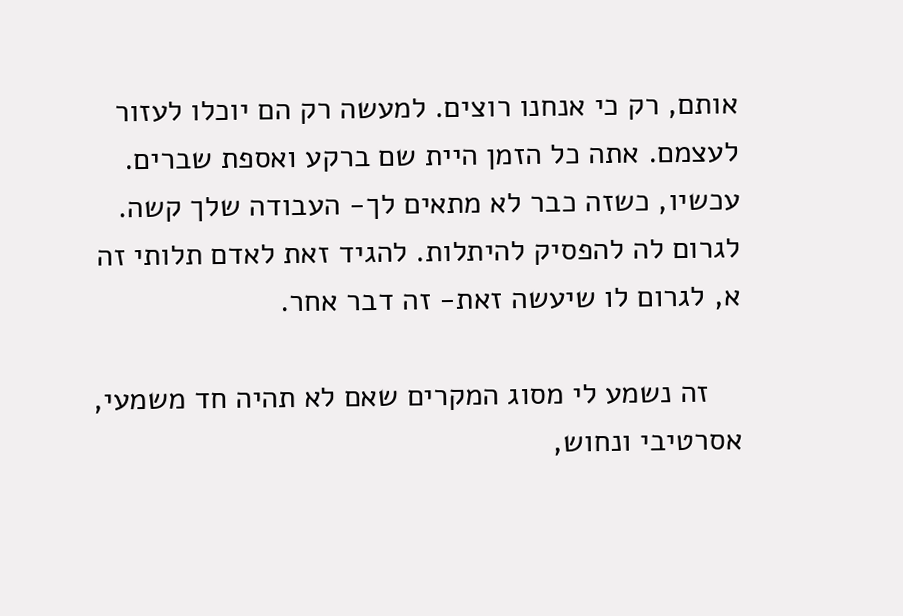אותם, רק כי אנחנו רוצים. למעשה רק הם יוכלו לעזור לעצמם. אתה כל הזמן היית שם ברקע ואספת שברים. עכשיו, כשזה כבר לא מתאים לך- העבודה שלך קשה. לגרום לה להפסיק להיתלות. להגיד זאת לאדם תלותי זה א, לגרום לו שיעשה זאת- זה דבר אחר.

    זה נשמע לי מסוג המקרים שאם לא תהיה חד משמעי, אסרטיבי ונחוש,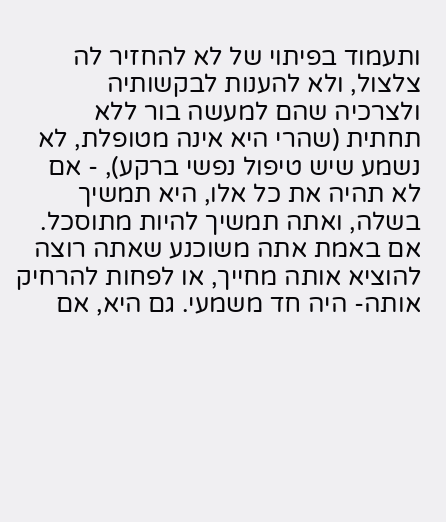ותעמוד בפיתוי של לא להחזיר לה צלצול, ולא להענות לבקשותיה ולצרכיה שהם למעשה בור ללא תחתית (שהרי היא אינה מטופלת, לא נשמע שיש טיפול נפשי ברקע), - אם לא תהיה את כל אלו, היא תמשיך בשלה, ואתה תמשיך להיות מתוסכל. אם באמת אתה משוכנע שאתה רוצה להוציא אותה מחייך, או לפחות להרחיק אותה- היה חד משמעי. גם היא, אם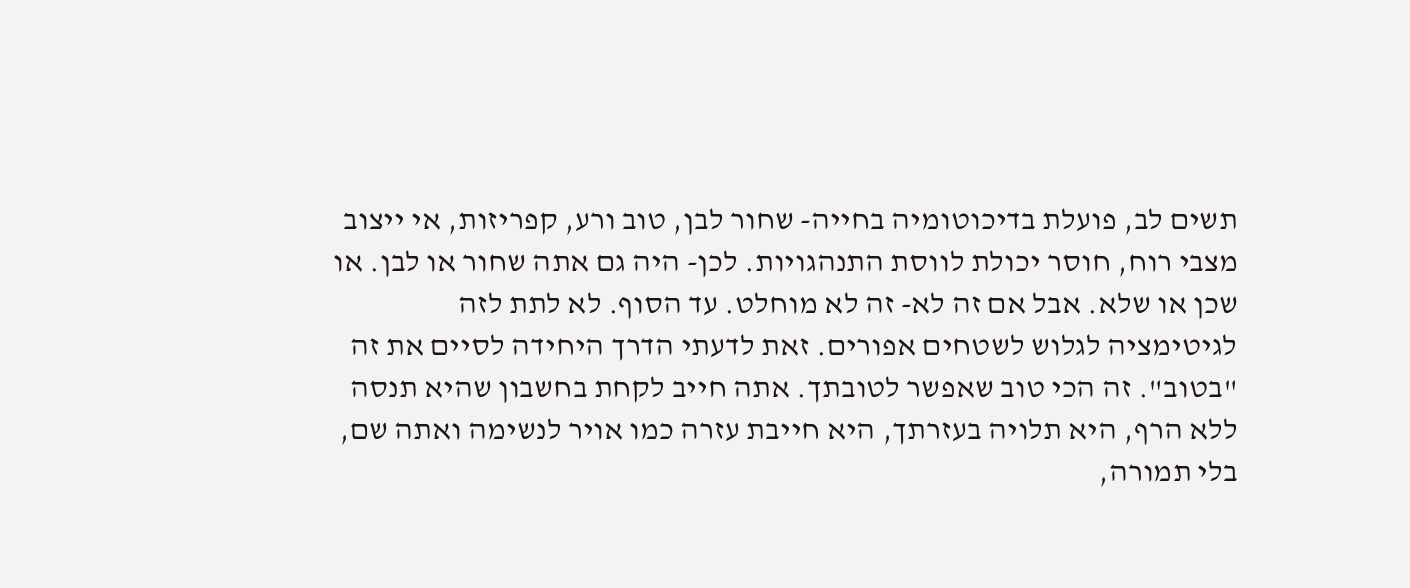תשים לב, פועלת בדיכוטומיה בחייה- שחור לבן, טוב ורע, קפריזות, אי ייצוב מצבי רוח, חוסר יכולת לווסת התנהגויות. לכן- היה גם אתה שחור או לבן. או שכן או שלא. אבל אם זה לא- זה לא מוחלט. עד הסוף. לא לתת לזה לגיטימציה לגלוש לשטחים אפורים. זאת לדעתי הדרך היחידה לסיים את זה "בטוב". זה הכי טוב שאפשר לטובתך. אתה חייב לקחת בחשבון שהיא תנסה ללא הרף, היא תלויה בעזרתך, היא חייבת עזרה כמו אויר לנשימה ואתה שם, בלי תמורה,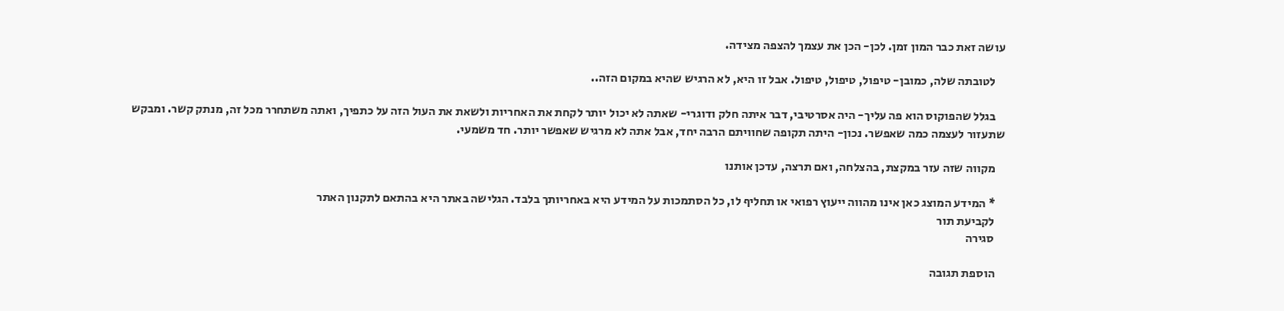עושה זאת כבר המון זמן. לכן- הכן את עצמך להצפה מצידה.

    לטובתה שלה, כמובן- טיפול, טיפול, טיפול. אבל זו היא, לא הרגיש שהיא במקום הזה..

    בגלל שהפוקוס הוא פה עליך- היה אסרטיבי, דבר איתה חלק ודוגרי- שאתה לא יכול יותר לקחת את האחריות ולשאת את העול הזה על כתפיך, ואתה משתחרר מכל זה, מנתק קשר. ומבקש שתעזור לעצמה כמה שאפשר. נכון- היתה תקופה שחוויתם הרבה יחד, אבל אתה לא מרגיש שאפשר יותר. חד משמעי.

    מקווה שזה עזר במקצת, בהצלחה, ואם תרצה, עדכן אותנו

    * המידע המוצג כאן אינו מהווה ייעוץ רפואי או תחליף לו, כל הסתמכות על המידע היא באחריותך בלבד. הגלישה באתר היא בהתאם לתקנון האתר
    לקביעת תור
    סגירה

    הוספת תגובה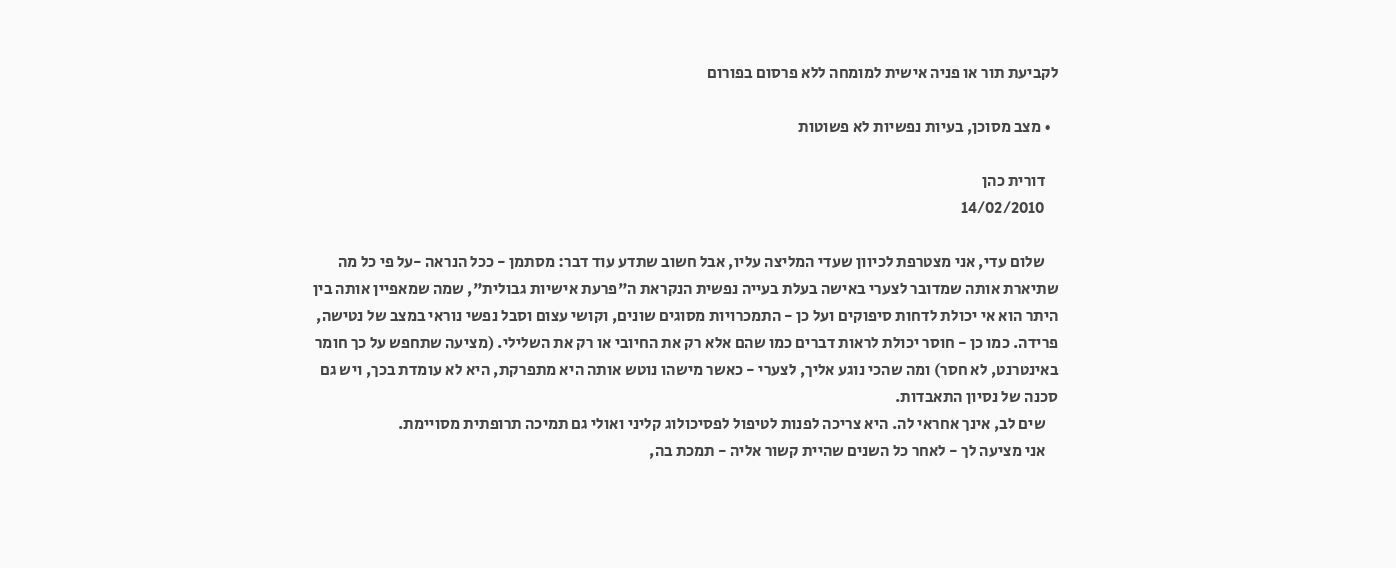לקביעת תור או פניה אישית למומחה ללא פרסום בפורום

  • מצב מסוכן, בעיות נפשיות לא פשוטות

    דורית כהן
    14/02/2010

    שלום עדי, אני מצטרפת לכיוון שעדי המליצה עליו, אבל חשוב שתדע עוד דבר: מסתמן - ככל הנראה -על פי כל מה שתיארת אותה שמדובר לצערי באישה בעלת בעייה נפשית הנקראת ה"פרעת אישיות גבולית", שמה שמאפיין אותה בין היתר הוא אי יכולת לדחות סיפוקים ועל כן - התמכרויות מסוגים שונים, וקושי עצום וסבל נפשי נוראי במצב של נטישה, פרידה. כמו כן - חוסר יכולת לראות דברים כמו שהם אלא רק את החיובי או רק את השלילי. (מציעה שתחפש על כך חומר באינטרנט, לא חסר) ומה שהכי נוגע אליך, לצערי - כאשר מישהו נוטש אותה היא מתפרקת, היא לא עומדת בכך, ויש גם סכנה של נסיון התאבדות.
    שים לב, אינך אחראי לה. היא צריכה לפנות לטיפול לפסיכולוג קליני ואולי גם תמיכה תרופתית מסויימת.
    אני מציעה לך - לאחר כל השנים שהיית קשור אליה - תמכת בה,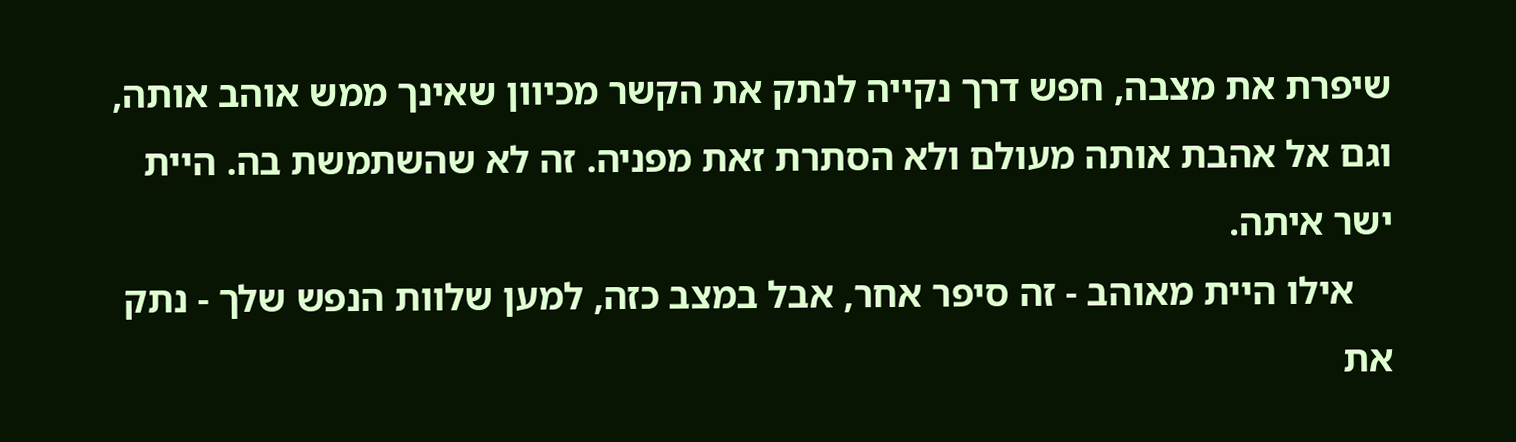שיפרת את מצבה, חפש דרך נקייה לנתק את הקשר מכיוון שאינך ממש אוהב אותה, וגם אל אהבת אותה מעולם ולא הסתרת זאת מפניה. זה לא שהשתמשת בה. היית ישר איתה.
    אילו היית מאוהב - זה סיפר אחר, אבל במצב כזה, למען שלוות הנפש שלך - נתק את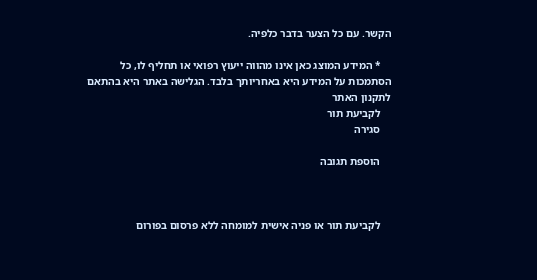הקשר. עם כל הצער בדבר כלפיה.

    * המידע המוצג כאן אינו מהווה ייעוץ רפואי או תחליף לו, כל הסתמכות על המידע היא באחריותך בלבד. הגלישה באתר היא בהתאם לתקנון האתר
    לקביעת תור
    סגירה

    הוספת תגובה



    לקביעת תור או פניה אישית למומחה ללא פרסום בפורום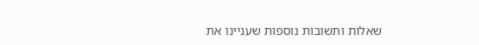שאלות ותשובות נוספות שעניינו את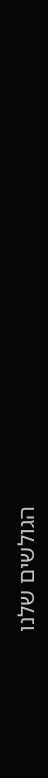הגולשים שלנו